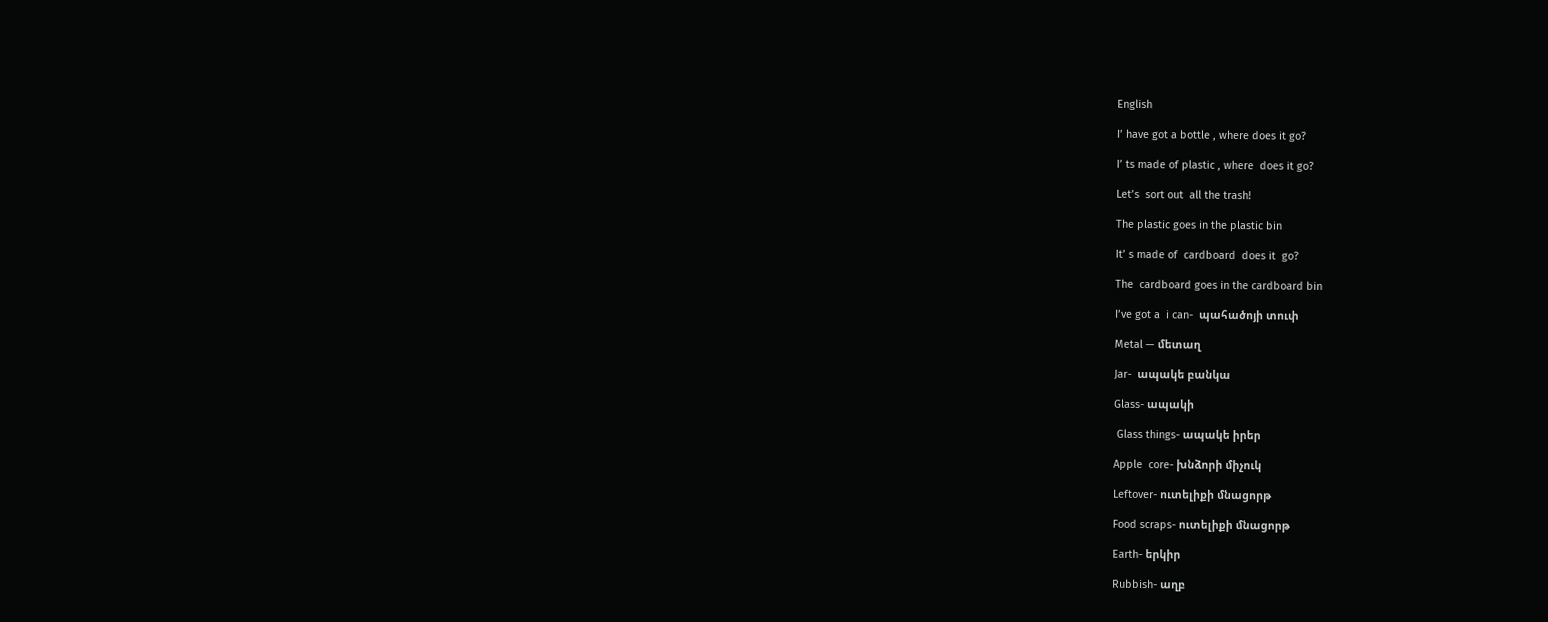English

I’ have got a bottle , where does it go?

I’ ts made of plastic , where  does it go?

Let’s  sort out  all the trash!

The plastic goes in the plastic bin

It’ s made of  cardboard  does it  go?

The  cardboard goes in the cardboard bin

I’ve got a  i can-  պահածոյի տուփ

Metal — մետաղ

Jar-  ապակե բանկա

Glass- ապակի

 Glass things- ապակե իրեր

Apple  core- խնձորի միչուկ

Leftover- ուտելիքի մնացորթ

Food scraps- ուտելիքի մնացորթ

Earth- երկիր

Rubbish- աղբ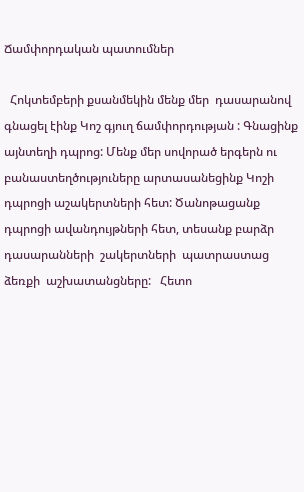Ճամփորդական պատումներ

  Հոկտեմբերի քսանմեկին մենք մեր  դասարանով գնացել էինք Կոշ գյուղ ճամփորդության : Գնացինք այնտեղի դպրոց: Մենք մեր սովորած երգերն ու բանաստեղծություները արտասանեցինք Կոշի դպրոցի աշակերտների հետ: Ծանոթացանք դպրոցի ավանդույթների հետ, տեսանք բարձր դասարանների  շակերտների  պատրաստաց ձեռքի  աշխատանցները:   Հետո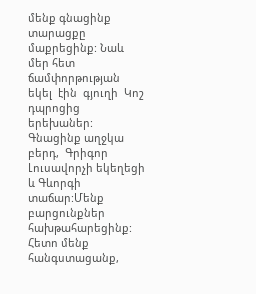մենք գնացինք տարացքը մաքրեցինք: Նաև մեր հետ ճամփորթության եկել  էին  գյուղի  Կոշ դպրոցից երեխաներ: Գնացինք աղջկա բերդ,  Գրիգոր Լուսավորչի եկեղեցի և Գևորգի տաճար:Մենք բարցունքներ հախթահարեցինք: Հետո մենք  հանգստացանք,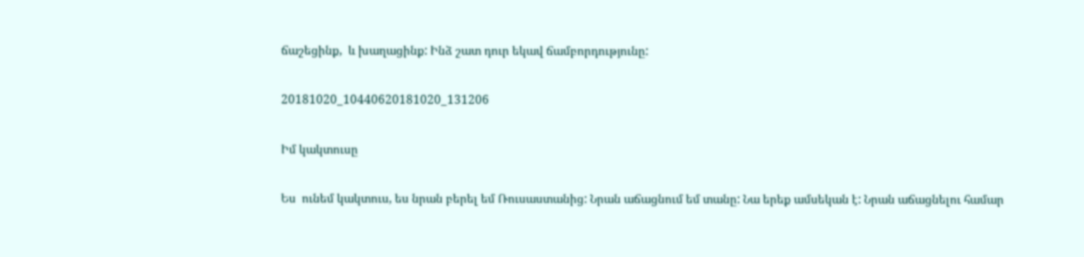ճաշեցինք,  և խաղացինք: Ինձ շատ դուր եկավ ճամբորդությունը:

20181020_10440620181020_131206

Իմ կակտուսը

Ես  ունեմ կակտուս, ես նրան բերել եմ Ռուսաստանից: Նրան աճացնում եմ տանը: Նա երեք ամսեկան է: Նրան աճացնելու համար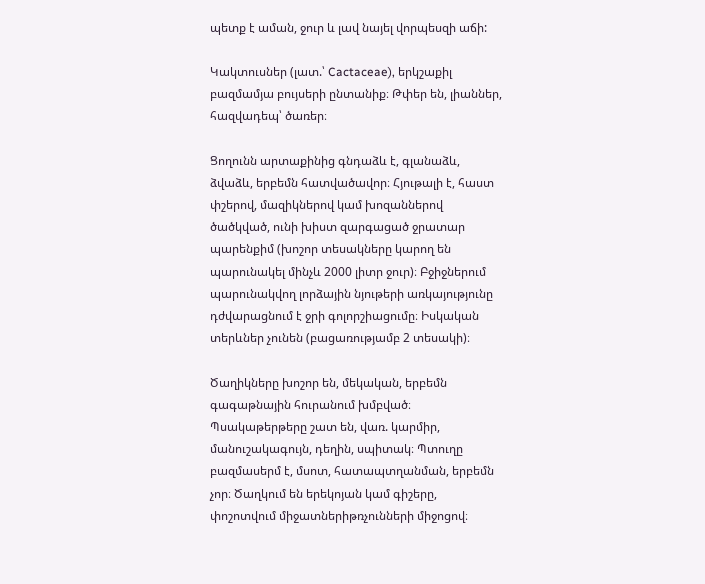պետք է աման, ջուր և լավ նայել վորպեսզի աճի:

Կակտուսներ (լատ.՝ Cactaceae), երկշաքիլ բազմամյա բույսերի ընտանիք։ Թփեր են, լիաններ, հազվադեպ՝ ծառեր։

Ցողունն արտաքինից գնդաձև է, գլանաձև, ձվաձև, երբեմն հատվածավոր։ Հյութալի է, հաստ փշերով, մազիկներով կամ խոզաններով ծածկված, ունի խիստ զարգացած ջրատար պարենքիմ (խոշոր տեսակները կարող են պարունակել մինչև 2000 լիտր ջուր)։ Բջիջներում պարունակվող լորձային նյութերի առկայությունը դժվարացնում է ջրի գոլորշիացումը։ Իսկական տերևներ չունեն (բացառությամբ 2 տեսակի)։

Ծաղիկները խոշոր են, մեկական, երբեմն գագաթնային հուրանում խմբված։ Պսակաթերթերը շատ են, վառ. կարմիր, մանուշակագույն, դեղին, սպիտակ։ Պտուղը բազմասերմ է, մսոտ, հատապտղանման, երբեմն չոր։ Ծաղկում են երեկոյան կամ գիշերը, փոշոտվում միջատներիթռչունների միջոցով։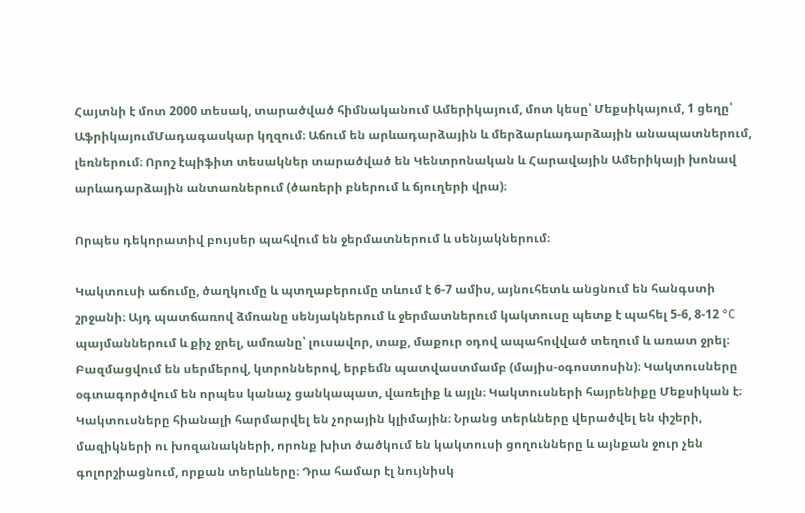Հայտնի է մոտ 2000 տեսակ, տարածված հիմնականում Ամերիկայում, մոտ կեսը՝ Մեքսիկայում, 1 ցեղը՝ ԱֆրիկայումՄադագասկար կղզում։ Աճում են արևադարձային և մերձարևադարձային անապատներում, լեռներում։ Որոշ էպիֆիտ տեսակներ տարածված են Կենտրոնական և Հարավային Ամերիկայի խոնավ արևադարձային անտառներում (ծառերի բներում և ճյուղերի վրա)։

Որպես դեկորատիվ բույսեր պահվում են ջերմատներում և սենյակներում։

Կակտուսի աճումը, ծաղկումը և պտղաբերումը տևում է 6-7 ամիս, այնուհետև անցնում են հանգստի շրջանի։ Այդ պատճառով ձմռանը սենյակներում և ջերմատներում կակտուսը պետք է պահել 5-6, 8-12 °C պայմաններում և քիչ ջրել, ամռանը՝ լուսավոր, տաք, մաքուր օդով ապահովված տեղում և առատ ջրել։ Բազմացվում են սերմերով, կտրոններով, երբեմն պատվաստմամբ (մայիս-օգոստոսին)։ Կակտուսները օգտագործվում են որպես կանաչ ցանկապատ, վառելիք և այլն։ Կակտուսների հայրենիքը Մեքսիկան է։ Կակտուսները հիանալի հարմարվել են չորային կլիմային։ Նրանց տերևները վերածվել են փշերի, մազիկների ու խոզանակների, որոնք խիտ ծածկում են կակտուսի ցողունները և այնքան ջուր չեն գոլորշիացնում, որքան տերևները։ Դրա համար էլ նույնիսկ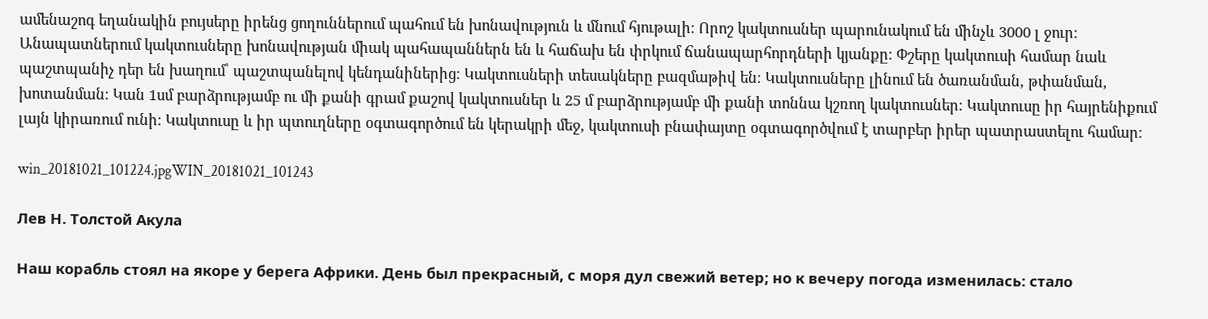ամենաշոգ եղանակին բույսերը իրենց ցողուններում պահում են խոնավություն և մնում հյութալի։ Որոշ կակտուսներ պարունակում են մինչև 3000 լ ջուր։ Անապատներում կակտուսները խոնավության միակ պահապաններն են և հաճախ են փրկում ճանապարհորդների կյանքը։ Փշերը կակտուսի համար նաև պաշտպանիչ դեր են խաղում՝ պաշտպանելով կենդանիներից։ Կակտուսների տեսակները բազմաթիվ են։ Կակտուսները լինում են ծառանման, թփանման, խոտանման։ Կան 1սմ բարձրությամբ ու մի քանի գրամ քաշով կակտուսներ և 25 մ բարձրությամբ մի քանի տոննա կշռող կակտուսներ։ Կակտուսը իր հայրենիքում լայն կիրառում ունի։ Կակտուսը և իր պտուղները օգտագործում են կերակրի մեջ, կակտուսի բնափայտը օգտագործվում է տարբեր իրեր պատրաստելու համար։

win_20181021_101224.jpgWIN_20181021_101243

Лев Н. Толстой Акула

Наш корабль стоял на якоре у берега Африки. День был прекрасный, с моря дул свежий ветер; но к вечеру погода изменилась: стало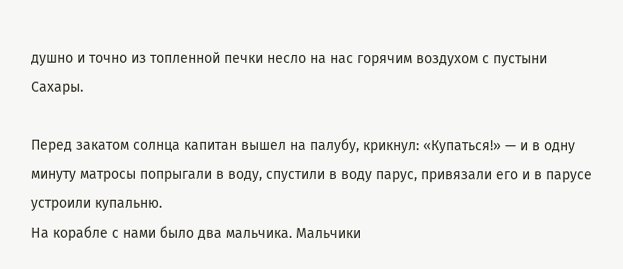душно и точно из топленной печки несло на нас горячим воздухом с пустыни Сахары.

Перед закатом солнца капитан вышел на палубу, крикнул: «Купаться!» — и в одну минуту матросы попрыгали в воду, спустили в воду парус, привязали его и в парусе устроили купальню.
На корабле с нами было два мальчика. Мальчики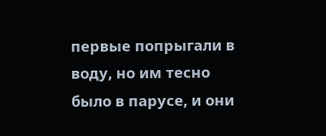первые попрыгали в воду, но им тесно было в парусе, и они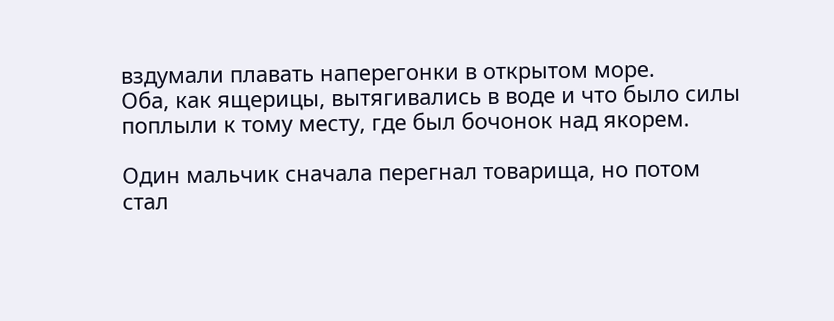вздумали плавать наперегонки в открытом море.
Оба, как ящерицы, вытягивались в воде и что было силы поплыли к тому месту, где был бочонок над якорем.

Один мальчик сначала перегнал товарища, но потом стал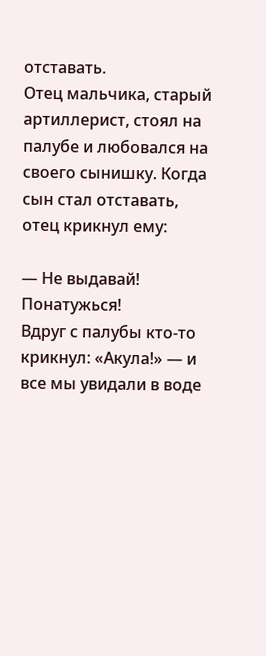отставать.
Отец мальчика, старый артиллерист, стоял на палубе и любовался на своего сынишку. Когда сын стал отставать, отец крикнул ему:

— Не выдавай! Понатужься!
Вдруг с палубы кто-то крикнул: «Акула!» — и все мы увидали в воде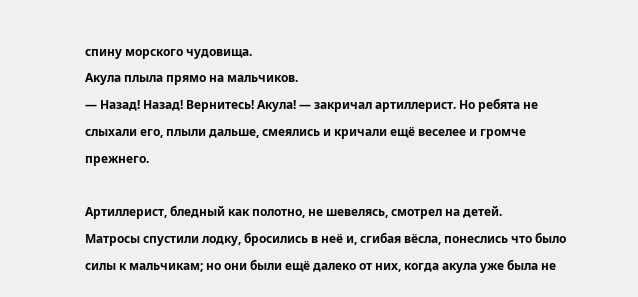спину морского чудовища.
Акула плыла прямо на мальчиков.
— Назад! Назад! Вернитесь! Акула! — закричал артиллерист. Но ребята не слыхали его, плыли дальше, смеялись и кричали ещё веселее и громче прежнего.

Артиллерист, бледный как полотно, не шевелясь, смотрел на детей.
Матросы спустили лодку, бросились в неё и, сгибая вёсла, понеслись что было силы к мальчикам; но они были ещё далеко от них, когда акула уже была не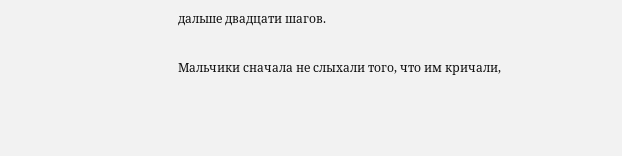дальше двадцати шагов.

Мальчики сначала не слыхали того, что им кричали,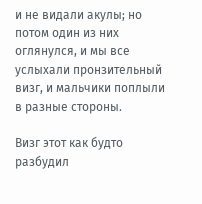и не видали акулы; но потом один из них оглянулся, и мы все услыхали пронзительный визг, и мальчики поплыли в разные стороны.

Визг этот как будто разбудил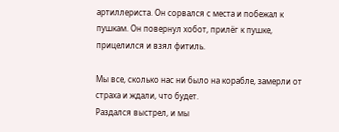артиллериста. Он сорвался с места и побежал к пушкам. Он повернул хобот, прилёг к пушке, прицелился и взял фитиль.

Мы все, сколько нас ни было на корабле, замерли от страха и ждали, что будет.
Раздался выстрел, и мы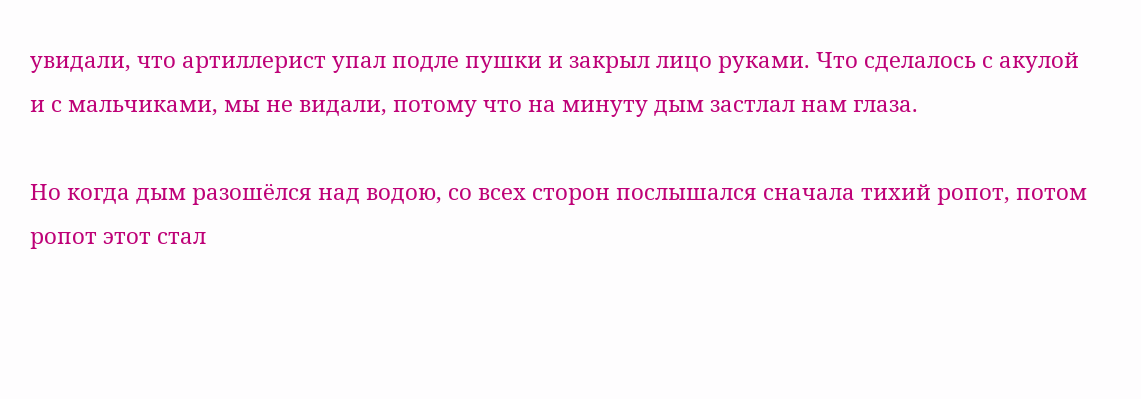увидали, что артиллерист упал подле пушки и закрыл лицо руками. Что сделалось с акулой и с мальчиками, мы не видали, потому что на минуту дым застлал нам глаза.

Но когда дым разошёлся над водою, со всех сторон послышался сначала тихий ропот, потом ропот этот стал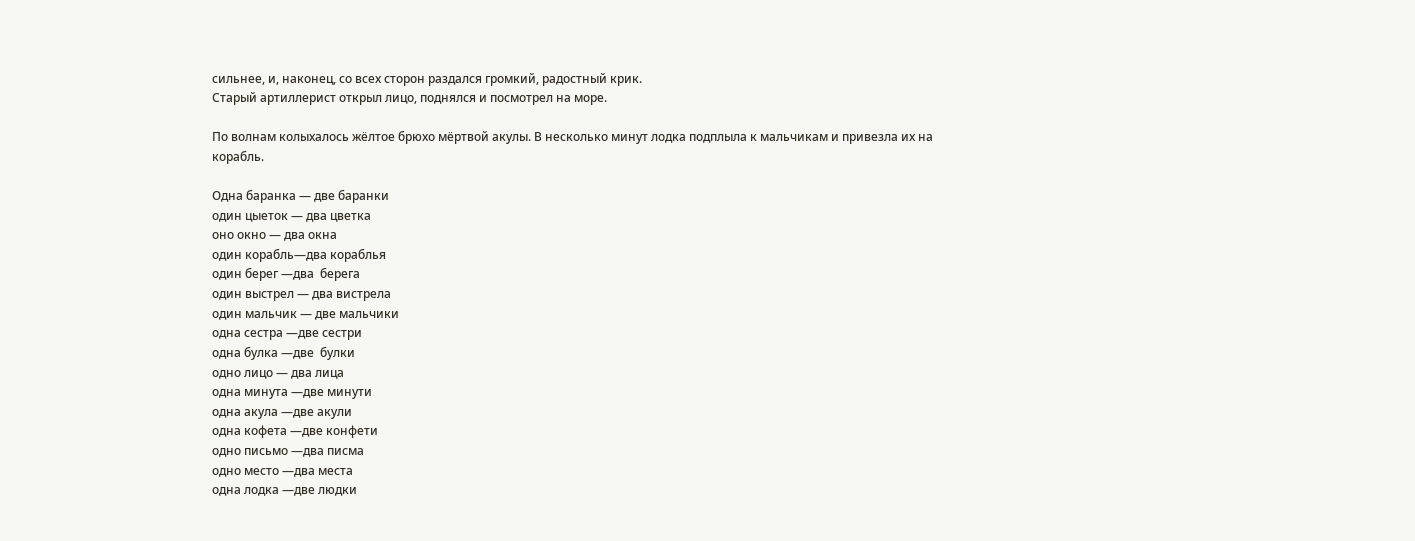сильнее, и, наконец, со всех сторон раздался громкий, радостный крик.
Старый артиллерист открыл лицо, поднялся и посмотрел на море.

По волнам колыхалось жёлтое брюхо мёртвой акулы. В несколько минут лодка подплыла к мальчикам и привезла их на корабль.

Одна баранка — две баранки
один цыеток — два цветка
оно окно — два окна
один корабль—два кораблья
один берег —два  берега
один выстрел — два вистрела
один мальчик — две мальчики
одна сестра —две сестри
одна булка —две  булки
одно лицо — два лица
одна минута —две минути
одна акула —две акули
одна кофета —две конфети
одно письмо —два писма
одно место —два места
одна лодка —две людки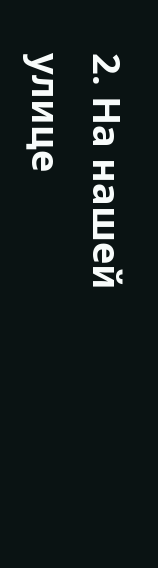2. На нашей улице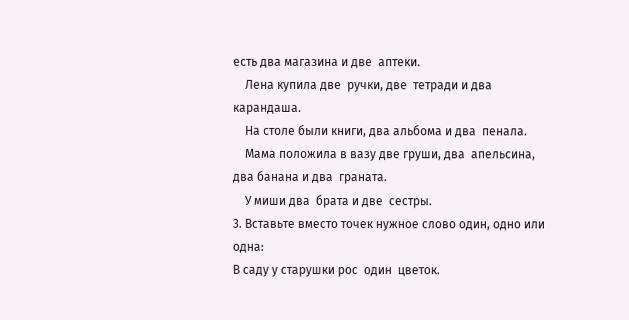есть два магазина и две  аптеки.
    Лена купила две  ручки, две  тетради и два  карандаша.
    На столе были книги, два альбома и два  пенала.
    Мама положила в вазу две груши, два  апельсина, два банана и два  граната.
    У миши два  брата и две  сестры.
3. Вставьте вместо точек нужное слово один, одно или одна:
В саду у старушки рос  один  цветок.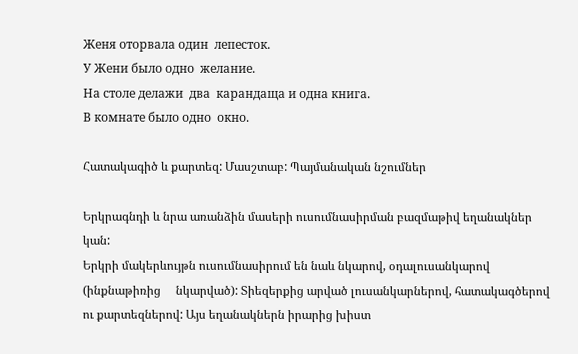Женя оторвала один  лепесток.
У Жени было одно  желание.
На столе делажи  два  карандаща и одна книга.
В комнате было одно  окно.

Հատակագիծ և քարտեզ: Մասշտաբ: Պայմանական նշումներ

Երկրագնդի և նրա առանձին մասերի ուսումնասիրման բազմաթիվ եղանակներ կան:
Երկրի մակերևույթն ուսումնասիրում են նաև նկարով, օդալուսանկարով     (ինքնաթիռից     նկարված): Տիեզերքից արված լուսանկարներով, հատակագծերով ու քարտեզներով: Այս եղանակներն իրարից խիստ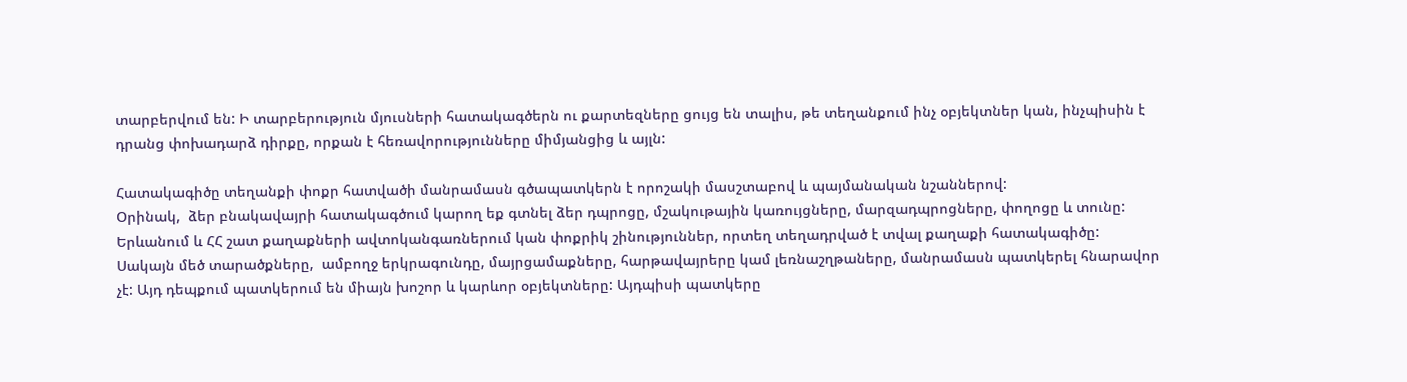տարբերվում են: Ի տարբերություն մյուսների հատակագծերն ու քարտեզները ցույց են տալիս, թե տեղանքում ինչ օբյեկտներ կան, ինչպիսին է դրանց փոխադարձ դիրքը, որքան է հեռավորությունները միմյանցից և այլն:

Հատակագիծը տեղանքի փոքր հատվածի մանրամասն գծապատկերն է որոշակի մասշտաբով և պայմանական նշաններով:
Օրինակ,  ձեր բնակավայրի հատակագծում կարող եք գտնել ձեր դպրոցը, մշակութային կառույցները, մարզադպրոցները, փողոցը և տունը: Երևանում և ՀՀ շատ քաղաքների ավտոկանգառներում կան փոքրիկ շինություններ, որտեղ տեղադրված է տվալ քաղաքի հատակագիծը:
Սակայն մեծ տարածքները,  ամբողջ երկրագունդը, մայրցամաքները, հարթավայրերը կամ լեռնաշղթաները, մանրամասն պատկերել հնարավոր չէ: Այդ դեպքում պատկերում են միայն խոշոր և կարևոր օբյեկտները: Այդպիսի պատկերը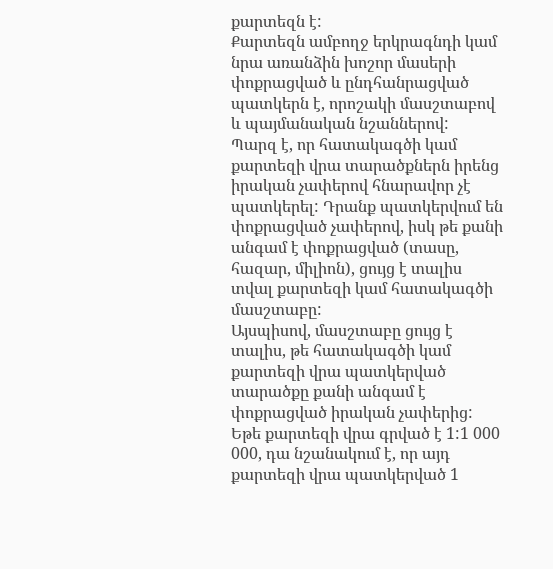քարտեզն է:
Քարտեզն ամբողջ երկրագնդի կամ նրա առանձին խոշոր մասերի փոքրացված և ընդհանրացված պատկերն է, որոշակի մասշտաբով և պայմանական նշաններով:
Պարզ է, որ հատակագծի կամ քարտեզի վրա տարածքներն իրենց իրական չափերով հնարավոր չէ պատկերել: Դրանք պատկերվում են փոքրացված չափերով, իսկ թե քանի անգամ է փոքրացված (տասը, հազար, միլիոն), ցույց է տալիս տվալ քարտեզի կամ հատակագծի մասշտաբը:
Այսպիսով, մասշտաբը ցույց է տալիս, թե հատակագծի կամ քարտեզի վրա պատկերված տարածքը քանի անգամ է փոքրացված իրական չափերից:
Եթե քարտեզի վրա գրված է 1:1 000 000, դա նշանակում է, որ այդ քարտեզի վրա պատկերված 1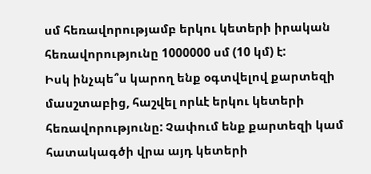սմ հեռավորությամբ երկու կետերի իրական հեռավորությունը 1000000 սմ (10 կմ) է:
Իսկ ինչպե՞ս կարող ենք օգտվելով քարտեզի մասշտաբից, հաշվել որևէ երկու կետերի հեռավորությունը: Չափում ենք քարտեզի կամ հատակագծի վրա այդ կետերի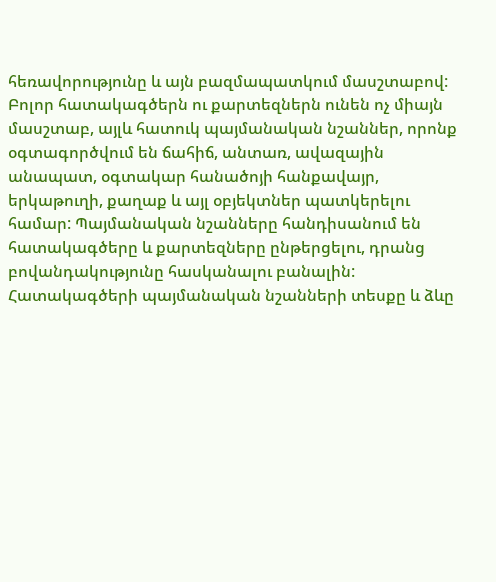հեռավորությունը և այն բազմապատկում մասշտաբով:
Բոլոր հատակագծերն ու քարտեզներն ունեն ոչ միայն մասշտաբ, այլև հատուկ պայմանական նշաններ, որոնք օգտագործվում են ճահիճ, անտառ, ավազային անապատ, օգտակար հանածոյի հանքավայր, երկաթուղի, քաղաք և այլ օբյեկտներ պատկերելու համար: Պայմանական նշանները հանդիսանում են հատակագծերը և քարտեզները ընթերցելու, դրանց բովանդակությունը հասկանալու բանալին:
Հատակագծերի պայմանական նշանների տեսքը և ձևը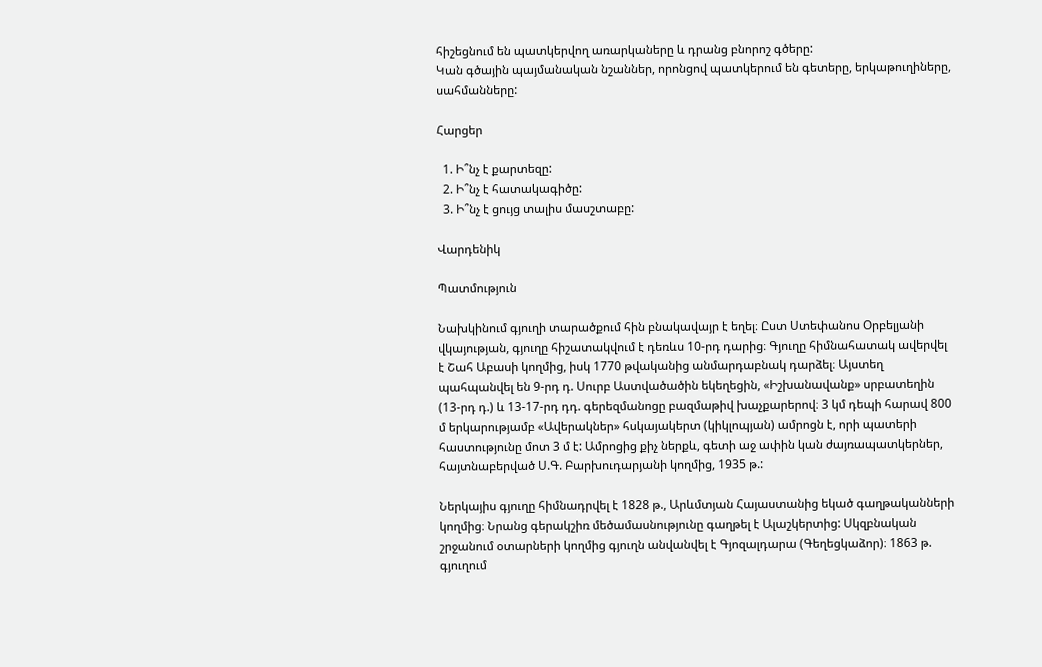հիշեցնում են պատկերվող առարկաները և դրանց բնորոշ գծերը:
Կան գծային պայմանական նշաններ, որոնցով պատկերում են գետերը, երկաթուղիները, սահմանները:

Հարցեր

  1. Ի՞նչ է քարտեզը:
  2. Ի՞նչ է հատակագիծը:
  3. Ի՞նչ է ցույց տալիս մասշտաբը:

Վարդենիկ

Պատմություն

Նախկինում գյուղի տարածքում հին բնակավայր է եղել։ Ըստ Ստեփանոս Օրբելյանի վկայության, գյուղը հիշատակվում է դեռևս 10-րդ դարից։ Գյուղը հիմնահատակ ավերվել է Շահ Աբասի կողմից, իսկ 1770 թվականից անմարդաբնակ դարձել։ Այստեղ պահպանվել են 9-րդ դ. Սուրբ Աստվածածին եկեղեցին, «Իշխանավանք» սրբատեղին (13-րդ դ.) և 13-17-րդ դդ. գերեզմանոցը բազմաթիվ խաչքարերով։ 3 կմ դեպի հարավ 800 մ երկարությամբ «Ավերակներ» հսկայակերտ (կիկլոպյան) ամրոցն է, որի պատերի հաստությունը մոտ 3 մ է: Ամրոցից քիչ ներքև, գետի աջ ափին կան ժայռապատկերներ, հայտնաբերված Ս.Գ. Բարխուդարյանի կողմից, 1935 թ.:

Ներկայիս գյուղը հիմնադրվել է 1828 թ., Արևմտյան Հայաստանից եկած գաղթականների կողմից։ Նրանց գերակշիռ մեծամասնությունը գաղթել է Ալաշկերտից: Սկզբնական շրջանում օտարների կողմից գյուղն անվանվել է Գյոզալդարա (Գեղեցկաձոր)։ 1863 թ. գյուղում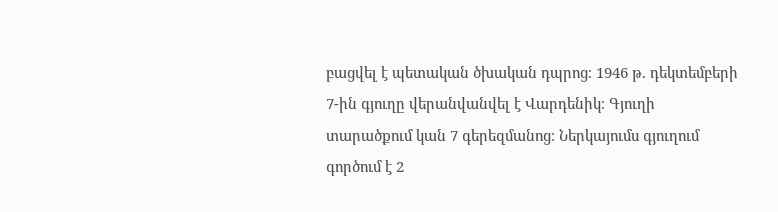բացվել է պետական ծխական դպրոց։ 1946 թ. դեկտեմբերի 7-ին գյուղը վերանվանվել է Վարդենիկ։ Գյուղի տարածքում կան 7 գերեզմանոց։ Ներկայումս գյուղում գործում է 2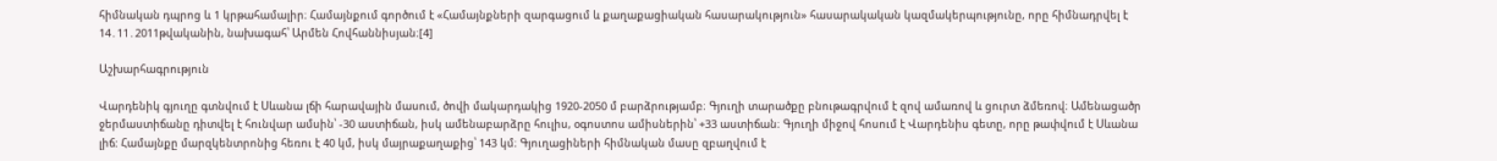հիմնական դպրոց և 1 կրթահամալիր։ Համայնքում գործում է «Համայնքների զարգացում և քաղաքացիական հասարակություն» հասարակական կազմակերպությունը, որը հիմնադրվել է 14․11․2011թվականին, նախագահ՝ Արմեն Հովհաննիսյան։[4]

Աշխարհագրություն

Վարդենիկ գյուղը գտնվում է Սևանա լճի հարավային մասում, ծովի մակարդակից 1920-2050 մ բարձրությամբ։ Գյուղի տարածքը բնութագրվում է զով ամառով և ցուրտ ձմեռով։ Ամենացածր ջերմաստիճանը դիտվել է հունվար ամսին՝ -30 աստիճան, իսկ ամենաբարձրը հուլիս, օգոստոս ամիսներին՝ +33 աստիճան։ Գյուղի միջով հոսում է Վարդենիս գետը, որը թափվում է Սևանա լիճ: Համայնքը մարզկենտրոնից հեռու է 40 կմ, իսկ մայրաքաղաքից՝ 143 կմ։ Գյուղացիների հիմնական մասը զբաղվում է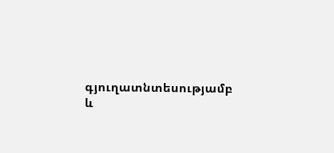գյուղատնտեսությամբ և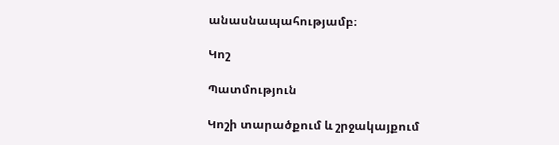անասնապահությամբ։

Կոշ

Պատմություն

Կոշի տարածքում և շրջակայքում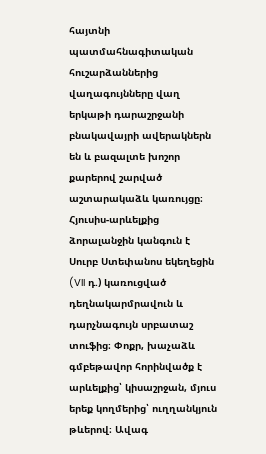հայտնի պատմահնագիտական հուշարձաններից վաղագույնները վաղ երկաթի դարաշրջանի բնակավայրի ավերակներն են և բազալտե խոշոր քարերով շարված աշտարակաձև կառույցը։ Հյուսիս-արևելքից ձորալանջին կանգուն է Սուրբ Ստեփանոս եկեղեցին (VII դ.) կառուցված դեղնակարմրավուն և դարչնագույն սրբատաշ տուֆից։ Փոքր, խաչաձև գմբեթավոր հորինվածք է արևելքից՝ կիսաշրջան, մյուս երեք կողմերից՝ ուղղանկյուն թևերով։ Ավագ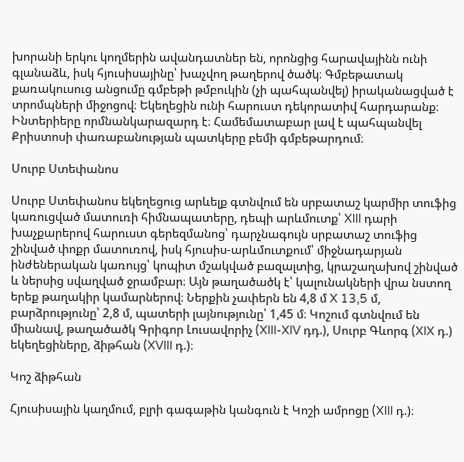խորանի երկու կողմերին ավանդատներ են, որոնցից հարավայինն ունի գլանաձև, իսկ հյուսիսայինը՝ խաչվող թաղերով ծածկ։ Գմբեթատակ քառակուսուց անցումը գմբեթի թմբուկին (չի պահպանվել) իրականացված է տրոմպների միջոցով։ Եկեղեցին ունի հարուստ դեկորատիվ հարդարանք։ Ինտերիերը որմնանկարազարդ է։ Համեմատաբար լավ է պահպանվել Քրիստոսի փառաբանության պատկերը բեմի գմբեթարդում։

Սուրբ Ստեփանոս

Սուրբ Ստեփանոս եկեղեցուց արևելք գտնվում են սրբատաշ կարմիր տուֆից կառուցված մատուռի հիմնապատերը, դեպի արևմուտք՝ XIII դարի խաչքարերով հարուստ գերեզմանոց՝ դարչնագույն սրբատաշ տուֆից շինված փոքր մատուռով, իսկ հյուսիս-արևմուտքում՝ միջնադարյան ինժեներական կառույց՝ կոպիտ մշակված բազալտից, կրաշաղախով շինված և ներսից սվաղված ջրամբար։ Այն թաղածածկ է՝ կալունակների վրա նստող երեք թաղակիր կամարներով։ Ներքին չափերն են 4,8 մ X 13,5 մ, բարձրությունը՝ 2,8 մ, պատերի լայնությունը՝ 1,45 մ։ Կոշում գտնվում են միանավ, թաղածածկ Գրիգոր Լուսավորիչ (XIII-XIV դդ.), Սուրբ Գևորգ (XIX դ.) եկեղեցիները, ձիթհան (XVIII դ.)։

Կոշ ձիթհան

Հյուսիսային կաղմում, բլրի գագաթին կանգուն է Կոշի ամրոցը (XIII դ.)։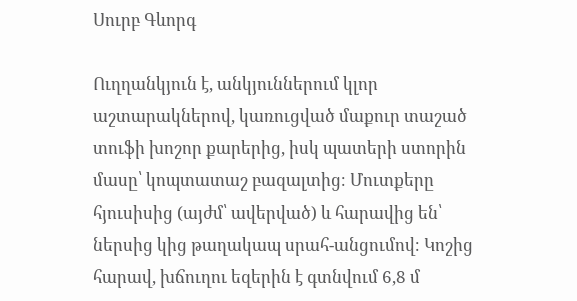Սուրբ Գևորգ

Ուղղանկյուն է, անկյուններում կլոր աշտարակներով, կառուցված մաքուր տաշած տուֆի խոշոր քարերից, իսկ պատերի ստորին մասը՝ կոպտատաշ բազալտից։ Մուտքերը հյուսիսից (այժմ՝ ավերված) և հարավից են՝ ներսից կից թաղակապ սրահ-անցումով։ Կոշից հարավ, խճուղու եզերին է գտնվում 6,8 մ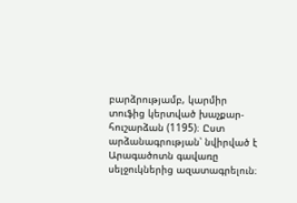բարձրությամբ, կարմիր տուֆից կերտված խաչքար-հուշարձան (1195)։ Ըստ արձանագրության՝ նվիրված է Արագածոտն գավառը սելջուկներից ազատագրելուն։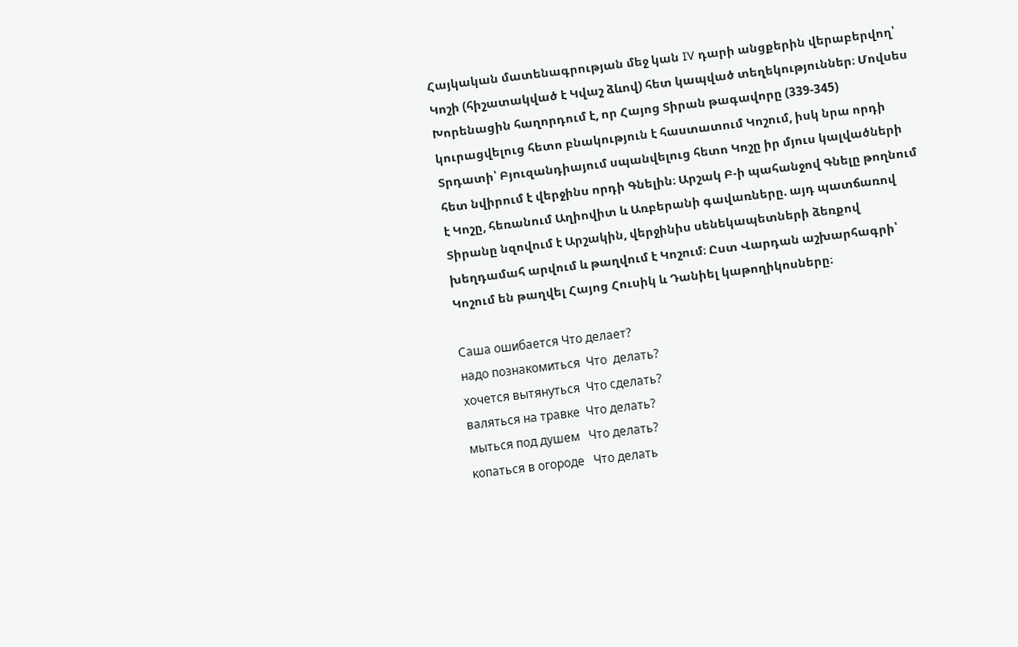Հայկական մատենագրության մեջ կան IV դարի անցքերին վերաբերվող՝ Կոշի (հիշատակված է Կվաշ ձևով) հետ կապված տեղեկություններ։ Մովսես Խորենացին հաղորդում է, որ Հայոց Տիրան թագավորը (339-345) կուրացվելուց հետո բնակություն է հաստատում Կոշում, իսկ նրա որդի Տրդատի՝ Բյուզանդիայում սպանվելուց հետո Կոշը իր մյուս կալվածների հետ նվիրում է վերջինս որդի Գնելին։ Արշակ Բ-ի պահանջով Գնելը թողնում է Կոշը, հեռանում Աղիովիտ և Առբերանի գավառները. այդ պատճառով Տիրանը նզովում է Արշակին, վերջինիս սենեկապետների ձեռքով խեղդամահ արվում և թաղվում է Կոշում։ Ըստ Վարդան աշխարհագրի՝ Կոշում են թաղվել Հայոց Հուսիկ և Դանիել կաթողիկոսները։

Саша ошибается Что делает?
надо познакомиться  Что  делать?
хочется вытянуться  Что сделать?
валяться на травке  Что делать?
мыться под душем   Что делать?
копаться в огороде   Что делать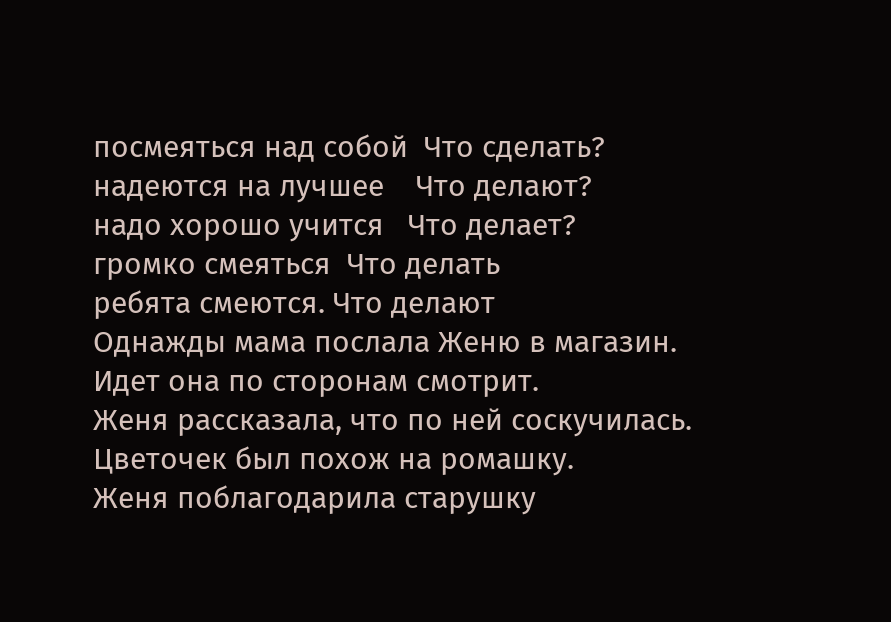посмеяться над собой  Что сделать?
надеются на лучшее    Что делают?
надо хорошо учится   Что делает?
громко смеяться  Что делать
ребята смеются. Что делают
Однажды мама послала Женю в магазин.
Идет она по сторонам смотрит.
Женя рассказала, что по ней соскучилась.
Цветочек был похож на ромашку.
Женя поблагодарила старушку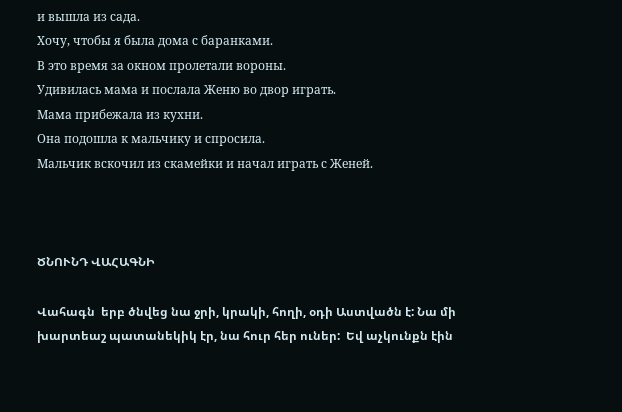и вышла из сада.
Хочу, чтобы я была дома с баранками.
В это время за окном пролетали вороны.
Удивилась мама и послала Женю во двор играть.
Мама прибежала из кухни.
Она подошла к мальчику и спросила.
Мальчик вскочил из скамейки и начал играть с Женей.



ԾՆՈՒՆԴ ՎԱՀԱԳՆԻ

Վահագն  երբ ծնվեց նա ջրի, կրակի, հողի, օդի Աստվածն է: Նա մի  խարտեաշ պատանեկիկ էր, նա հուր հեր ուներ:  Եվ աչկունքն էին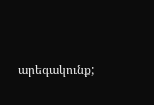արեգակունք;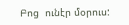Բոց  ունէր մօրուս: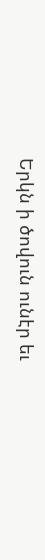Երկն ի ծովուն ունէր եւ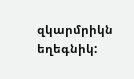զկարմրիկն եղեգնիկ: